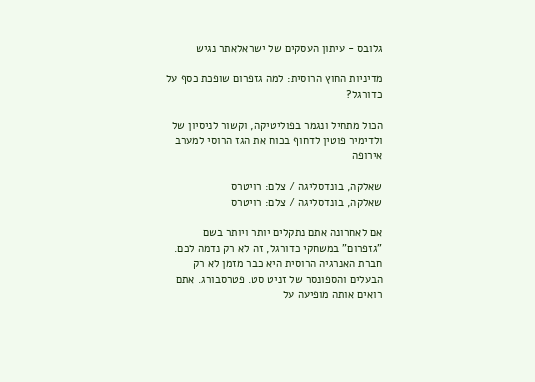גלובס - עיתון העסקים של ישראלאתר נגיש

מדיניות החוץ הרוסית: למה גזפרום שופכת כסף על כדורגל?

הכול מתחיל ונגמר בפוליטיקה, וקשור לניסיון של ולדימיר פוטין לדחוף בכוח את הגז הרוסי למערב אירופה

שאלקה, בונדסליגה / צלם: רויטרס
שאלקה, בונדסליגה / צלם: רויטרס

אם לאחרונה אתם נתקלים יותר ויותר בשם "גזפרום" במשחקי כדורגל, זה לא רק נדמה לכם. חברת האנרגיה הרוסית היא כבר מזמן לא רק הבעלים והספונסר של זניט סט. פטרסבורג. אתם רואים אותה מופיעה על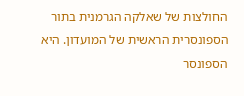החולצות של שאלקה הגרמנית בתור הספונסרית הראשית של המועדון. היא הספונסר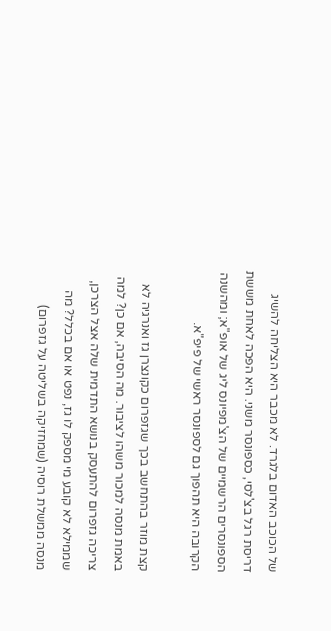של הכוכב האדום בלגרד. לא מכבר היא הצליחה להשיג דריסת רגל בצ'לסי, כספונסר משני. היא הפכה לאחת מששת הספונסרים הרשמיים של הצ'מפיונס ליג של אופ"א; ומהשנה הקרובה היא תהפוך גם לספונסר ראשי של פיפ"א.

קצת מוזר בהתחשב בכך שגזפרום כקונצרן גז ואנרגיה לא באמת מנסה למכור משהו לציבור. מה הסיבה, אם כן? למה צריכה גזפרום להתעסק בנושא התדמית שלה אצל הצרכן, שממילא לא קובע מי מספק לו גז, נפט או אם בכלל? מה מנסה ממשלת רוסיה (שמחזיקה בשליטה על גזפרום)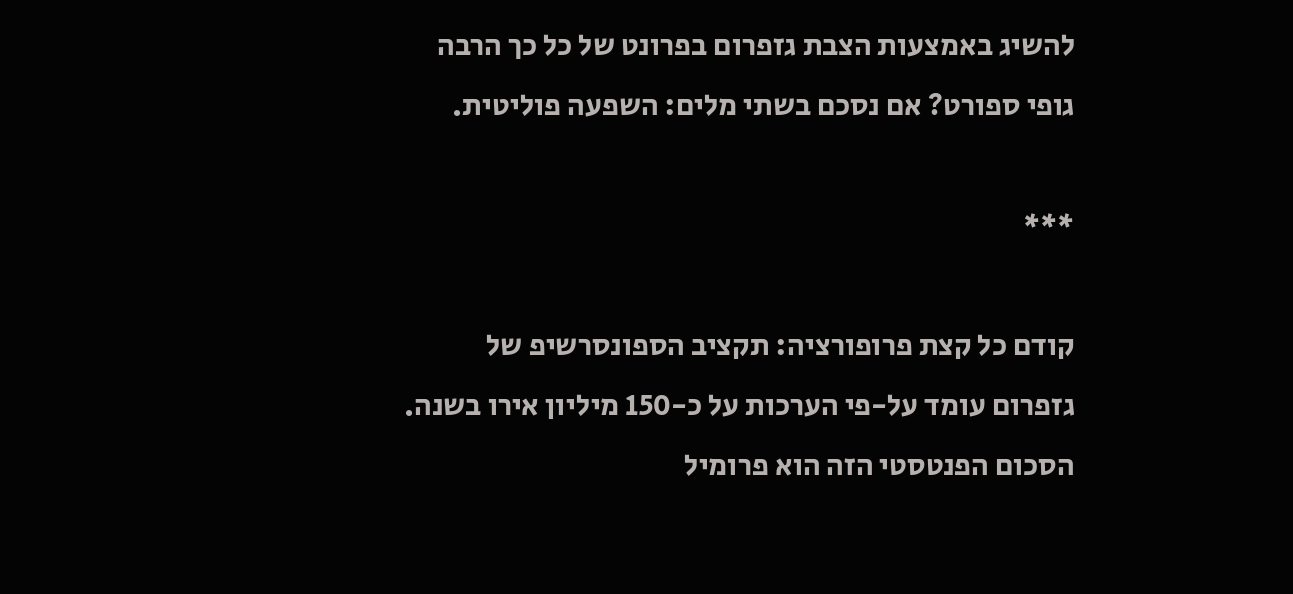להשיג באמצעות הצבת גזפרום בפרונט של כל כך הרבה גופי ספורט? אם נסכם בשתי מלים: השפעה פוליטית.

***

קודם כל קצת פרופורציה: תקציב הספונסרשיפ של גזפרום עומד על-פי הערכות על כ-150 מיליון אירו בשנה. הסכום הפנטסטי הזה הוא פרומיל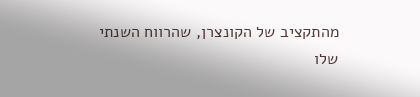מהתקציב של הקונצרן, שהרווח השנתי שלו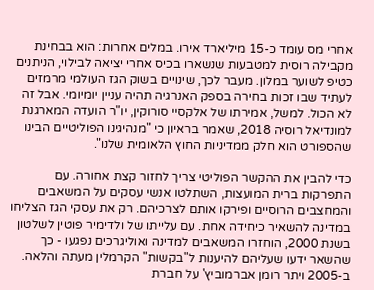אחרי מס עומד כ-15 מיליארד אירו. במלים אחרות: הוא בבחינת מקבילה רוסית למטבעות שנשארו בכיס אחרי יציאה לבילוי, הניתנים כטיפ לשוער במלון. מעבר לכך, שינויים בשוק הגז העולמי מרמזים לעתיד שבו זכות בחירה בספק האנרגיה תהיה עניין יומיומי. אבל זה לא הכול. למשל, אמירתו של אלקסיי סורוקין, יו"ר הועדה המארגנת למונדיאל רוסיה 2018, שאמר בראיון כי "מנהיגינו הפוליטיים הבינו שהספורט הוא חלק ממדיניות החוץ הלאומית שלנו".

כדי להבין את ההקשר הפוליטי צריך לחזור קצת אחורה. עם התפרקות ברית המועצות, השתלטו אנשי עסקים על המשאבים והמחצבים הרוסיים ופירקו אותם לצרכיהם. רק את עסקי הגז הצליחו במדינה להשאיר כיחידה אחת. עם עלייתו של ולדימיר פוטין לשלטון בשנת 2000, הוחזרו המשאבים למדינה ואוליגרכים נפגעו - כך שהשאר ידעו שעליהם להיענות ל"בקשות" הקרמלין מעתה והלאה. ב-2005 ויתר רומן אברמוביץ' על חברת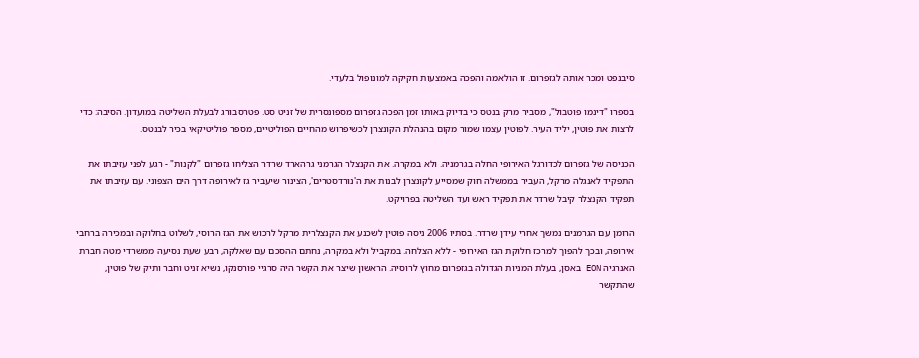סיבנפט ומכר אותה לגזפרום. זו הולאמה והפכה באמצעות חקיקה למונופול בלעדי.

בספרו "דינמו פוטבול", מסביר מרק בנטס כי בדיוק באותו זמן הפכה גזפרום מספונסרית של זניט סט. פטרסבורג לבעלת השליטה במועדון. הסיבה: כדי לרצות את פוטין, יליד העיר. לפוטין עצמו שמור מקום בהנהלת הקונצרן לכשיפרוש מהחיים הפוליטיים, מספר פוליטיקאי בכיר לבנטס.

הכניסה של גזפרום לכדורגל האירופי החלה בגרמניה. ולא במקרה. את הקנצלר הגרמני גרהארד שרדר הצליחו גזפרום "לקנות" - רגע לפני עזיבתו את התפקיד לאנגלה מרקל, העביר בממשלה חוק שמסייע לקונצרן לבנות את ה'נורדסטרים', הצינור שיעביר גז לאירופה דרך הים הצפוני. עם עזיבתו את תפקיד הקנצלר קיבל שרדר את תפקיד ראש ועד השליטה בפרויקט.

הרומן עם הגרמנים נמשך אחרי עידן שרדר. בסתיו 2006 ניסה פוטין לשכנע את הקנצלרית מרקל לרכוש את הגז הרוסי, לשלוט בחלוקה ובמכירה ברחבי אירופה, ובכך להפוך למרכז חלוקת הגז האירופי - ללא הצלחה. במקביל ולא במקרה, נחתם ההסכם עם שאלקה, רבע שעת נסיעה ממשרדי מטה חברת האנרגיה EON באסן, בעלת המניות הגדולה בגזפרום מחוץ לרוסיה. הראשון שיצר את הקשר היה סרגיי פורסנקו, נשיא זניט וחבר ותיק של פוטין, שהתקשר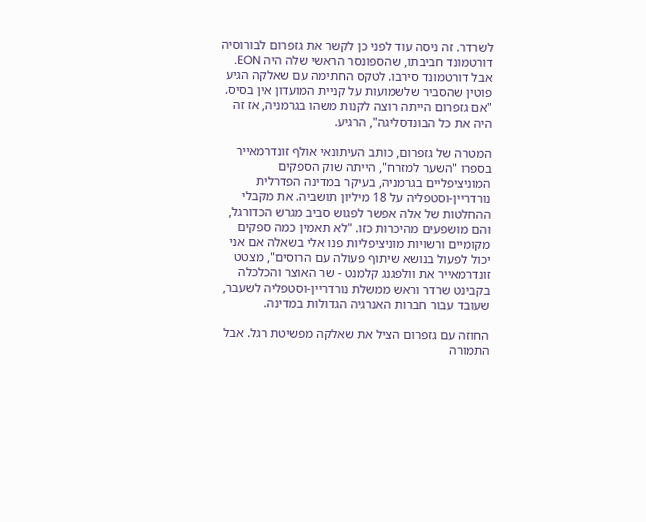לשרדר. זה ניסה עוד לפני כן לקשר את גזפרום לבורוסיה דורטמונד חביבתו, שהספונסר הראשי שלה היה EON. אבל דורטמונד סירבו. לטקס החתימה עם שאלקה הגיע פוטין שהסביר שלשמועות על קניית המועדון אין בסיס. "אם גזפרום הייתה רוצה לקנות משהו בגרמניה, אז זה היה את כל הבונדסליגה", הרגיע.

המטרה של גזפרום, כותב העיתונאי אולף זונדרמאייר בספרו "השער למזרח", הייתה שוק הספקים המוניציפליים בגרמניה, בעיקר במדינה הפדרלית נורדריין-וסטפליה על 18 מיליון תושביה. את מקבלי ההחלטות של אלה אפשר לפגוש סביב מגרש הכדורגל, והם מושפעים מהיכרות כזו. "לא תאמין כמה ספקים מקומיים ורשויות מוניציפליות פנו אלי בשאלה אם אני יכול לפעול בנושא שיתוף פעולה עם הרוסים", מצטט זונדרמאייר את וולפגנג קלמנט - שר האוצר והכלכלה בקבינט שרדר וראש ממשלת נורדריין-וסטפליה לשעבר, שעובד עבור חברות האנרגיה הגדולות במדינה.

החוזה עם גזפרום הציל את שאלקה מפשיטת רגל. אבל התמורה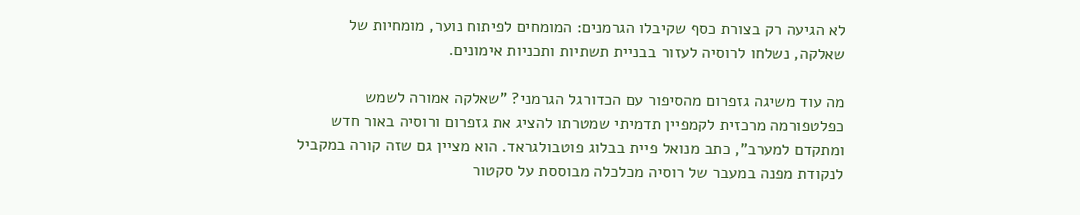לא הגיעה רק בצורת כסף שקיבלו הגרמנים: המומחים לפיתוח נוער, מומחיות של שאלקה, נשלחו לרוסיה לעזור בבניית תשתיות ותכניות אימונים.

מה עוד משיגה גזפרום מהסיפור עם הכדורגל הגרמני? "שאלקה אמורה לשמש כפלטפורמה מרכזית לקמפיין תדמיתי שמטרתו להציג את גזפרום ורוסיה באור חדש ומתקדם למערב", כתב מנואל פיית בבלוג פוטבולגראד. הוא מציין גם שזה קורה במקביל לנקודת מפנה במעבר של רוסיה מכלכלה מבוססת על סקטור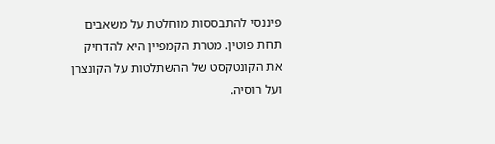פיננסי להתבססות מוחלטת על משאבים תחת פוטין. מטרת הקמפיין היא להדחיק את הקונטקסט של ההשתלטות על הקונצרן ועל רוסיה.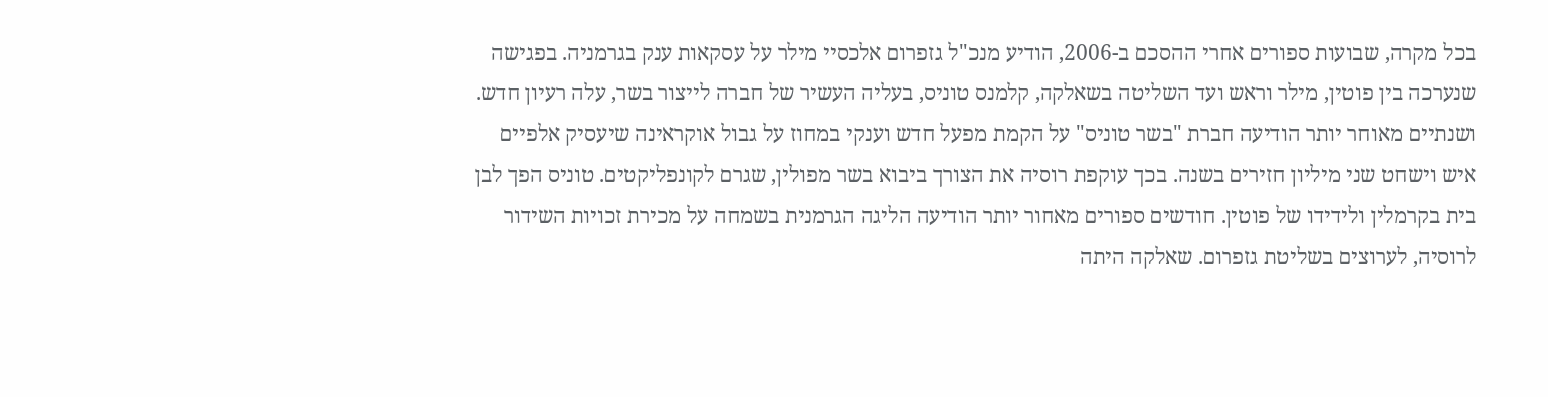בכל מקרה, שבועות ספורים אחרי ההסכם ב-2006, הודיע מנכ"ל גזפרום אלכסיי מילר על עסקאות ענק בגרמניה. בפגישה שנערכה בין פוטין, מילר וראש ועד השליטה בשאלקה, קלמנס טוניס, בעליה העשיר של חברה לייצור בשר, עלה רעיון חדש. ושנתיים מאוחר יותר הודיעה חברת "בשר טוניס" על הקמת מפעל חדש וענקי במחוז על גבול אוקראינה שיעסיק אלפיים איש וישחט שני מיליון חזירים בשנה. בכך עוקפת רוסיה את הצורך ביבוא בשר מפולין, שגרם לקונפליקטים. טוניס הפך לבן בית בקרמלין ולידידו של פוטין. חודשים ספורים מאחור יותר הודיעה הליגה הגרמנית בשמחה על מכירת זכויות השידור לרוסיה, לערוצים בשליטת גזפרום. שאלקה היתה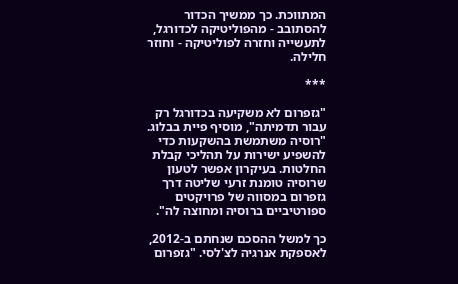המתווכת. כך ממשיך הכדור להסתובב - מהפוליטיקה לכדורגל, לתעשייה וחזרה לפוליטיקה - וחוזר חלילה.

***

"גזפרום לא משקיעה בכדורגל רק עבור תדמיתה", מוסיף פיית בבלוג. "רוסיה משתמשת בהשקעות כדי להשפיע ישירות על תהליכי קבלת החלטות. בעיקרון אפשר לטעון שרוסיה טומנת זרעי שליטה דרך גזפרום במסווה של פרויקטים ספורטיביים ברוסיה ומחוצה לה".

כך למשל ההסכם שנחתם ב-2012, לאספקת אנרגיה לצ'לסי. "גזפרום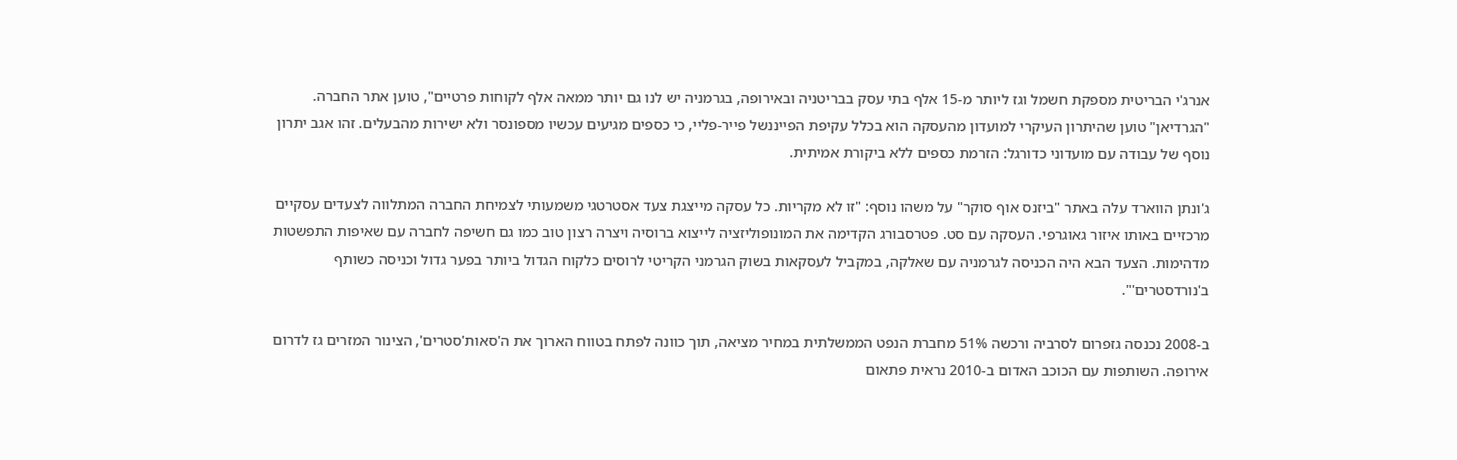אנרג'י הבריטית מספקת חשמל וגז ליותר מ-15 אלף בתי עסק בבריטניה ובאירופה, בגרמניה יש לנו גם יותר ממאה אלף לקוחות פרטיים", טוען אתר החברה. "הגרדיאן" טוען שהיתרון העיקרי למועדון מהעסקה הוא בכלל עקיפת הפייננשל פייר-פליי, כי כספים מגיעים עכשיו מספונסר ולא ישירות מהבעלים. זהו אגב יתרון נוסף של עבודה עם מועדוני כדורגל: הזרמת כספים ללא ביקורת אמיתית.

ג'ונתן הווארד עלה באתר "ביזנס אוף סוקר" על משהו נוסף: "זו לא מקריות. כל עסקה מייצגת צעד אסטרטגי משמעותי לצמיחת החברה המתלווה לצעדים עסקיים מרכזיים באותו איזור גאוגרפי. העסקה עם סט. פטרסבורג הקדימה את המונופוליזציה לייצוא ברוסיה ויצרה רצון טוב כמו גם חשיפה לחברה עם שאיפות התפשטות מדהימות. הצעד הבא היה הכניסה לגרמניה עם שאלקה, במקביל לעסקאות בשוק הגרמני הקריטי לרוסים כלקוח הגדול ביותר בפער גדול וכניסה כשותף ב'נורדסטרים'".

ב-2008 נכנסה גזפרום לסרביה ורכשה 51% מחברת הנפט הממשלתית במחיר מציאה, תוך כוונה לפתח בטווח הארוך את ה'סאות'סטרים', הצינור המזרים גז לדרום אירופה. השותפות עם הכוכב האדום ב-2010 נראית פתאום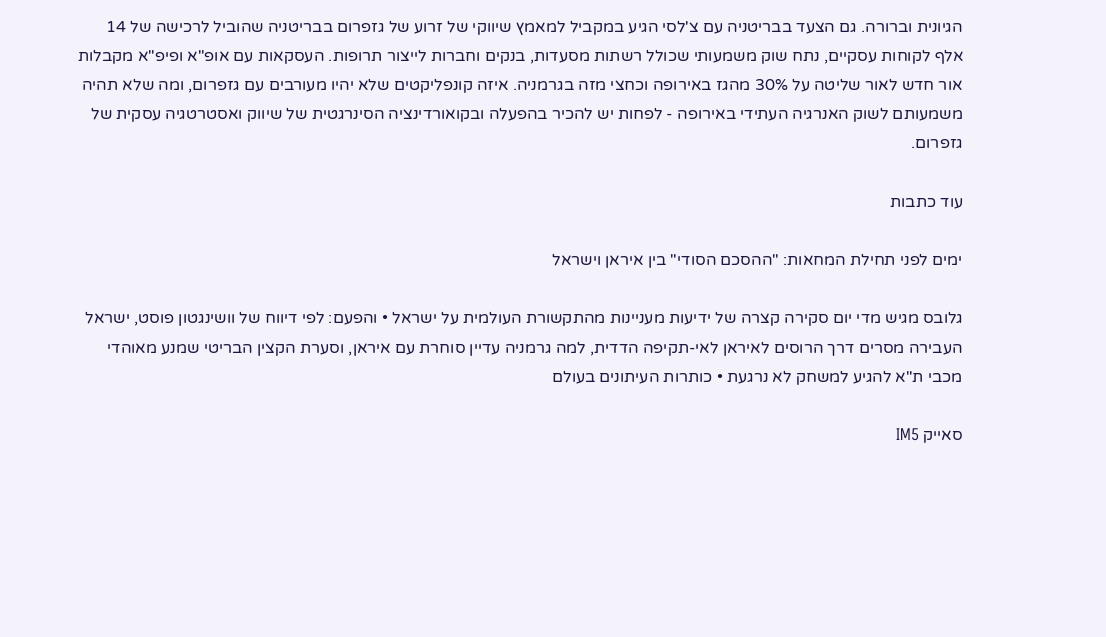הגיונית וברורה. גם הצעד בבריטניה עם צ'לסי הגיע במקביל למאמץ שיווקי של זרוע של גזפרום בבריטניה שהוביל לרכישה של 14 אלף לקוחות עסקיים, נתח שוק משמעותי שכולל רשתות מסעדות, בנקים וחברות לייצור תרופות. העסקאות עם אופ"א ופיפ"א מקבלות אור חדש לאור שליטה על 30% מהגז באירופה וכחצי מזה בגרמניה. איזה קונפליקטים שלא יהיו מעורבים עם גזפרום, ומה שלא תהיה משמעותם לשוק האנרגיה העתידי באירופה - לפחות יש להכיר בהפעלה ובקואורדינציה הסינרגטית של שיווק ואסטרטגיה עסקית של גזפרום.

עוד כתבות

ימים לפני תחילת המחאות: "ההסכם הסודי" בין איראן וישראל

גלובס מגיש מדי יום סקירה קצרה של ידיעות מעניינות מהתקשורת העולמית על ישראל • והפעם: לפי דיווח של וושינגטון פוסט, ישראל העבירה מסרים דרך הרוסים לאיראן לאי-תקיפה הדדית, למה גרמניה עדיין סוחרת עם איראן, וסערת הקצין הבריטי שמנע מאוהדי מכבי ת"א להגיע למשחק לא נרגעת • כותרות העיתונים בעולם

סאייק IM5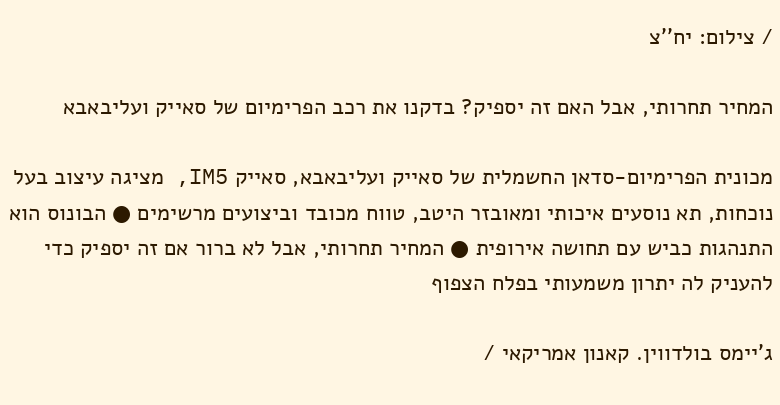/ צילום: יח''צ

המחיר תחרותי, אבל האם זה יספיק? בדקנו את רכב הפרימיום של סאייק ועליבאבא

מכונית הפרימיום-סדאן החשמלית של סאייק ועליבאבא, סאייק IM5, מציגה עיצוב בעל נוכחות, תא נוסעים איכותי ומאובזר היטב, טווח מכובד וביצועים מרשימים ● הבונוס הוא התנהגות כביש עם תחושה אירופית ● המחיר תחרותי, אבל לא ברור אם זה יספיק כדי להעניק לה יתרון משמעותי בפלח הצפוף

ג'יימס בולדווין. קאנון אמריקאי /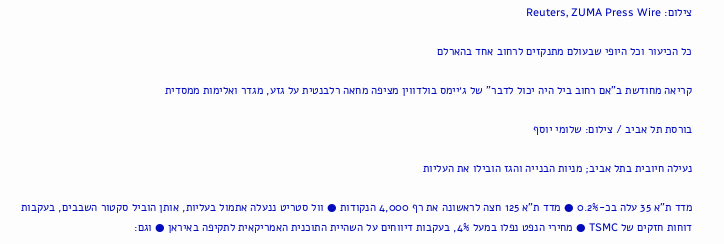צילום: Reuters, ZUMA Press Wire

כל הכיעור וכל היופי שבעולם מתנקזים לרחוב אחד בהארלם

קריאה מחודשת ב"אם רחוב ביל היה יכול לדבר" של ג׳יימס בולדווין מציפה מחאה רלבנטית על גזע, מגדר ואלימות ממסדית

בורסת תל אביב / צילום: שלומי יוסף

נעילה חיובית בתל אביב; מניות הבנייה והגז הובילו את העליות

מדד ת"א 35 עלה בכ-0.2% ● מדד ת"א 125 חצה לראשונה את רף 4,000 הנקודות ● וול סטריט ננעלה אתמול בעליות, אותן הוביל סקטור השבבים, בעקבות דוחות חזקים של TSMC ● מחירי הנפט נפלו במעל 4%, בעקבות דיווחים על השהיית התוכנית האמריקאית לתקיפה באיראן ● וגם: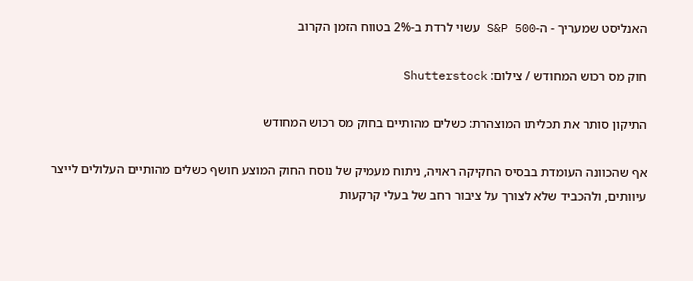האנליסט שמעריך - ה-S&P 500 עשוי לרדת ב-2% בטווח הזמן הקרוב

חוק מס רכוש המחודש / צילום: Shutterstock

התיקון סותר את תכליתו המוצהרת: כשלים מהותיים בחוק מס רכוש המחודש

אף שהכוונה העומדת בבסיס החקיקה ראויה, ניתוח מעמיק של נוסח החוק המוצע חושף כשלים מהותיים העלולים לייצר עיוותים, ולהכביד שלא לצורך על ציבור רחב של בעלי קרקעות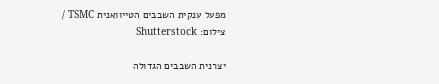מפעל ענקית השבבים הטייוואנית TSMC / צילום: Shutterstock

יצרנית השבבים הגדולה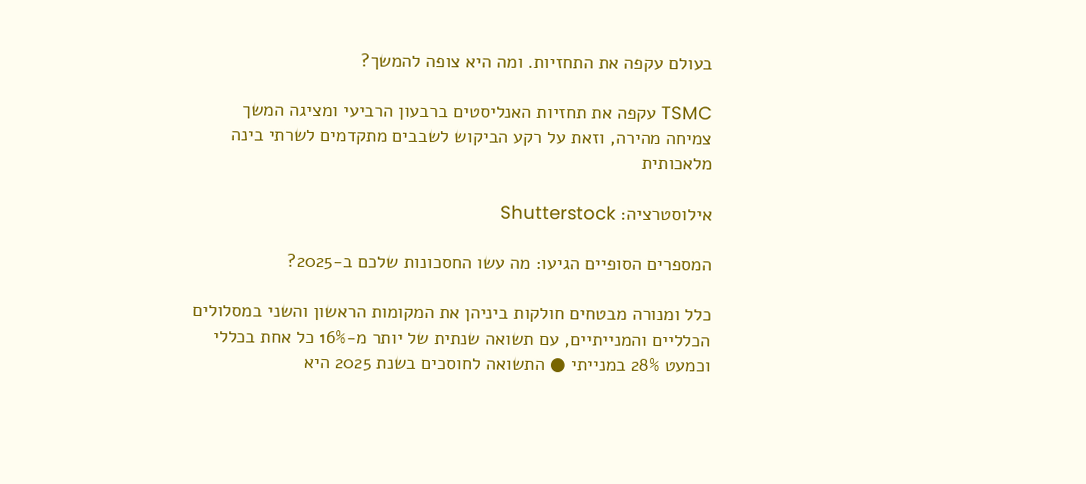בעולם עקפה את התחזיות. ומה היא צופה להמשך?

TSMC עקפה את תחזיות האנליסטים ברבעון הרביעי ומציגה המשך צמיחה מהירה, וזאת על רקע הביקוש לשבבים מתקדמים לשרתי בינה מלאכותית

אילוסטרציה: Shutterstock

המספרים הסופיים הגיעו: מה עשו החסכונות שלכם ב-2025?

כלל ומנורה מבטחים חולקות ביניהן את המקומות הראשון והשני במסלולים הכלליים והמנייתיים, עם תשואה שנתית של יותר מ-16% כל אחת בכללי וכמעט 28% במנייתי ● התשואה לחוסכים בשנת 2025 היא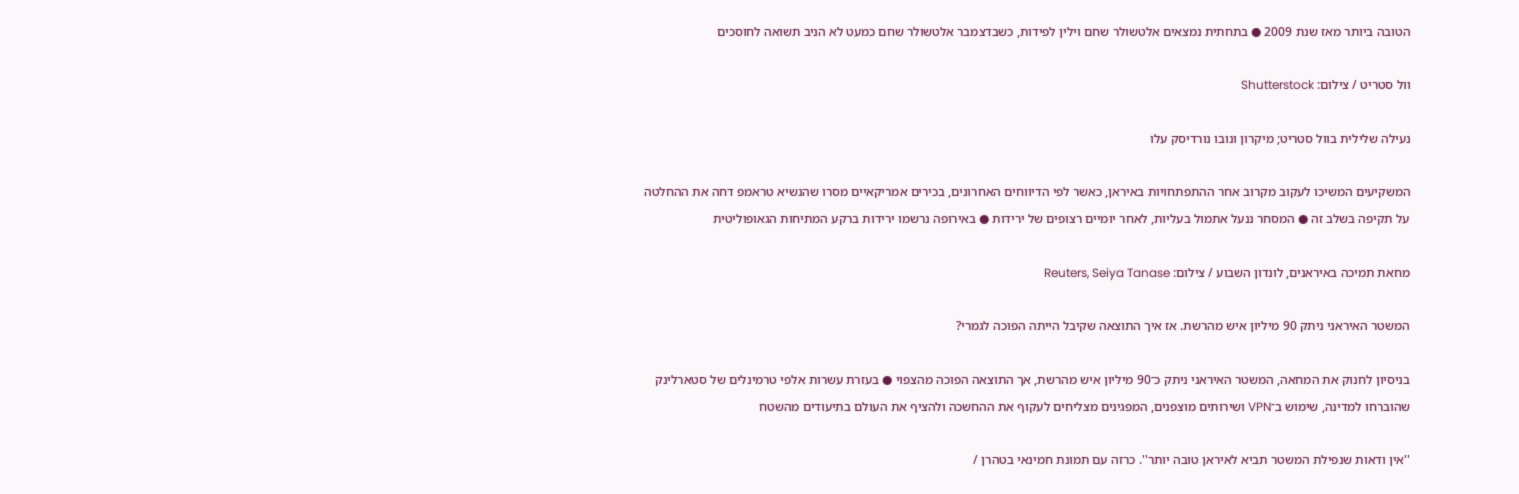הטובה ביותר מאז שנת 2009 ● בתחתית נמצאים אלטשולר שחם וילין לפידות, כשבדצמבר אלטשולר שחם כמעט לא הניב תשואה לחוסכים

וול סטריט / צילום: Shutterstock

נעילה שלילית בוול סטריט; מיקרון ונובו נורדיסק עלו

המשקיעים המשיכו לעקוב מקרוב אחר ההתפתחויות באיראן, כאשר לפי הדיווחים האחרונים, בכירים אמריקאיים מסרו שהנשיא טראמפ דחה את ההחלטה על תקיפה בשלב זה ● המסחר ננעל אתמול בעליות, לאחר יומיים רצופים של ירידות ● באירופה נרשמו ירידות ברקע המתיחות הגאופוליטית

מחאת תמיכה באיראנים, לונדון השבוע / צילום: Reuters, Seiya Tanase

המשטר האיראני ניתק 90 מיליון איש מהרשת. אז איך התוצאה שקיבל הייתה הפוכה לגמרי?

בניסיון לחנוק את המחאה, המשטר האיראני ניתק כ־90 מיליון איש מהרשת, אך התוצאה הפוכה מהצפוי ● בעזרת עשרות אלפי טרמינלים של סטארלינק שהוברחו למדינה, שימוש ב־VPN ושירותים מוצפנים, המפגינים מצליחים לעקוף את ההחשכה ולהציף את העולם בתיעודים מהשטח

''אין ודאות שנפילת המשטר תביא לאיראן טובה יותר''. כרזה עם תמונת חמינאי בטהרן /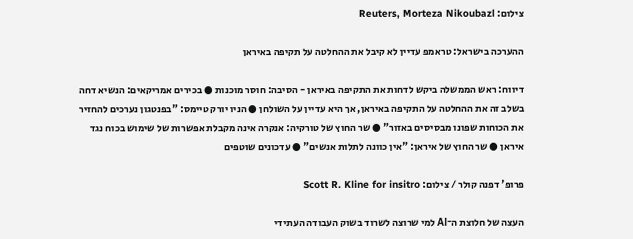צילום: Reuters, Morteza Nikoubazl

ההערכה בישראל: טראמפ עדיין לא קיבל את ההחלטה על תקיפה באיראן

דיווח: ראש הממשלה ביקש לדחות את התקיפה באיראן - הסיבה: חוסר מוכנות ● בכירים אמריקאים: הנשיא דחה בשלב זה את ההחלטה על התקיפה באיראן, אך היא עדיין על השולחן ● הניו יורק טיימס: "בפנטגון נערכים להחזיר את הכוחות שפונו מבסיסים באזור" ● שר החוץ של טורקיה: אנקרה אינה מקבלת אפשרות של שימוש בכוח נגד איראן ● שר החוץ של איראן: "אין כוונה לתלות אנשים" ● עדכונים שוטפים

פרופ' דפנה קולר / צילום: Scott R. Kline for insitro

העצה של חלוצת ה־AI למי שרוצה לשרוד בשוק העבודה העתידי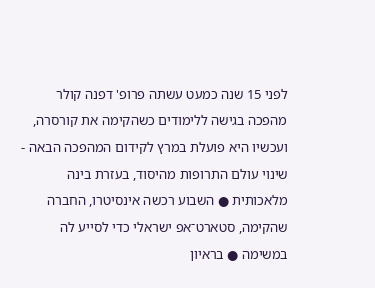לפני 15 שנה כמעט עשתה פרופ' דפנה קולר מהפכה בגישה ללימודים כשהקימה את קורסרה, ועכשיו היא פועלת במרץ לקידום המהפכה הבאה - שינוי עולם התרופות מהיסוד, בעזרת בינה מלאכותית ● השבוע רכשה אינסיטרו, החברה שהקימה, סטארט־אפ ישראלי כדי לסייע לה במשימה ● בראיון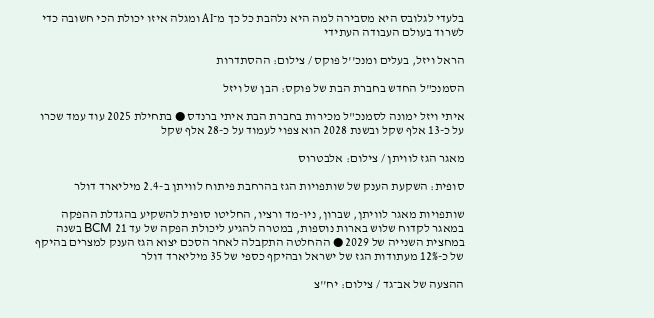בלעדי לגלובס היא מסבירה למה היא נלהבת כל כך מ־AI ומגלה איזו יכולת הכי חשובה כדי לשרוד בעולם העבודה העתידי

הראל ויזל, בעלים ומנכ''ל פוקס / צילום: ההסתדרות

הסמנכ"ל החדש בחברת הבת של פוקס: הבן של ויזל

איתי ויזל ימונה לסמנכ"ל מכירות בחברת הבת איתי ברנדס ● בתחילת 2025 עוד עמד שכרו על כ-13 אלף שקל ובשנת 2028 הוא צפוי לעמוד על כ-28 אלף שקל

מאגר הגז לוויתן / צילום: אלבטרוס

סופית: השקעת הענק של שותפויות הגז בהרחבת פיתוח לוויתן ב-2.4 מיליארד דולר

שותפויות מאגר לוויתן, שברון, ניו-מד ורציו, החליטו סופית להשקיע בהגדלת ההפקה במאגר לקדוח שלוש בארות נוספות, במטרה להגיע ליכולת הפקה של עד 21 BCM בשנה במחצית השנייה של 2029 ● ההחלטה התקבלה לאחר הסכם יצוא הגז הענק למצרים בהיקף של כ-12% מעתודות הגז של ישראל ובהיקף כספי של 35 מיליארד דולר

ההצעה של אב־גד / צילום: יח''צ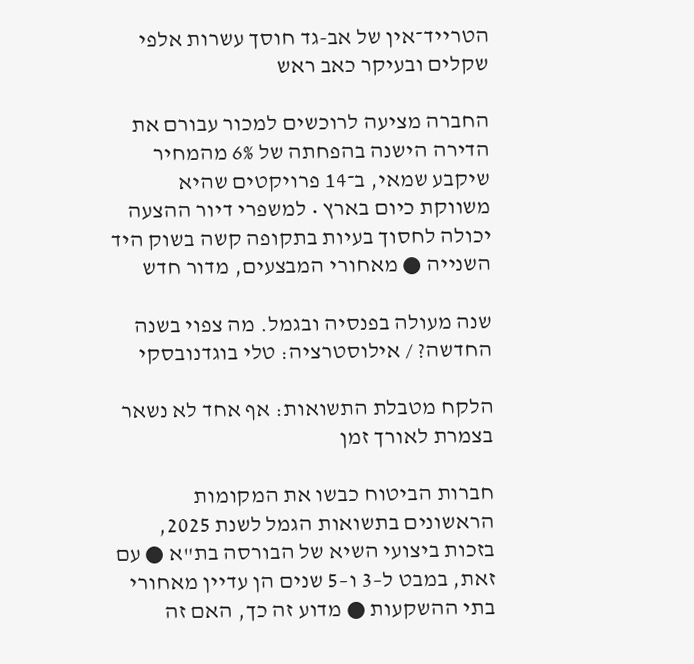הטרייד־אין של אב-גד חוסך עשרות אלפי שקלים ובעיקר כאב ראש

החברה מציעה לרוכשים למכור עבורם את הדירה הישנה בהפחתה של 6% מהמחיר שיקבע שמאי, ב־14 פרויקטים שהיא משווקת כיום בארץ • למשפרי דיור ההצעה יכולה לחסוך בעיות בתקופה קשה בשוק היד השנייה ● מאחורי המבצעים, מדור חדש

שנה מעולה בפנסיה ובגמל. מה צפוי בשנה החדשה? / אילוסטרציה: טלי בוגדנובסקי

הלקח מטבלת התשואות: אף אחד לא נשאר בצמרת לאורך זמן

חברות הביטוח כבשו את המקומות הראשונים בתשואות הגמל לשנת 2025, בזכות ביצועי השיא של הבורסה בת"א ● עם זאת, במבט ל–3 ו–5 שנים הן עדיין מאחורי בתי ההשקעות ● מדוע זה כך, האם זה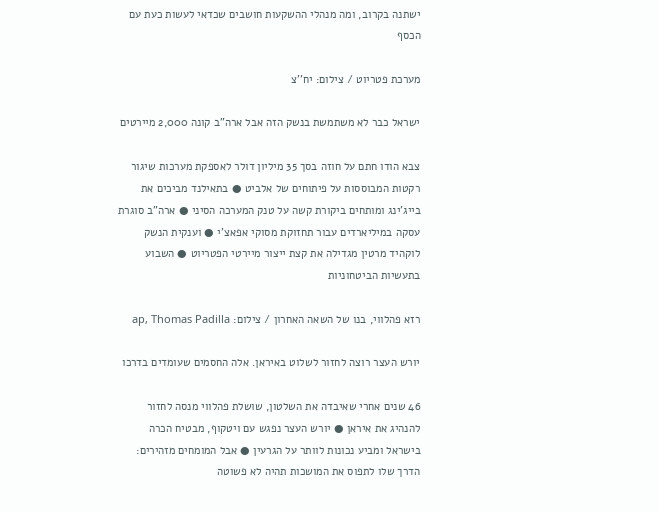ישתנה בקרוב, ומה מנהלי ההשקעות חושבים שכדאי לעשות כעת עם הכסף

מערכת פטריוט / צילום: יח''צ

ישראל כבר לא משתמשת בנשק הזה אבל ארה"ב קונה 2,000 מיירטים

צבא הודו חתם על חוזה בסך 35 מיליון דולר לאספקת מערכות שיגור רקטות המבוססות על פיתוחים של אלביט ● בתאילנד מביכים את בייג'ינג ומותחים ביקורת קשה על טנק המערכה הסיני ● ארה"ב סוגרת עסקה במיליארדים עבור תחזוקת מסוקי אפאצ'י ● וענקית הנשק לוקהיד מרטין מגדילה את קצת ייצור מיירטי הפטריוט ● השבוע בתעשיות הביטחוניות

רזא פהלווי, בנו של השאה האחרון / צילום: ap, Thomas Padilla

יורש העצר רוצה לחזור לשלוט באיראן. אלה החסמים שעומדים בדרכו

46 שנים אחרי שאיבדה את השלטון, שושלת פהלווי מנסה לחזור להנהיג את איראן ● יורש העצר נפגש עם ויטקוף, מבטיח הכרה בישראל ומביע נכונות לוותר על הגרעין ● אבל המומחים מזהירים: הדרך שלו לתפוס את המושכות תהיה לא פשוטה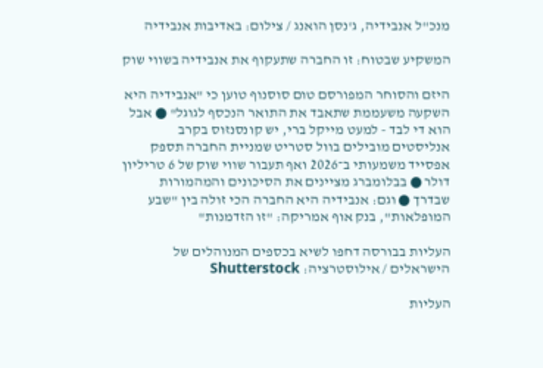מנכ''ל אנבידיה, ג'נסן הואנג / צילום: באדיבות אנבידיה

המשקיע שבטוח: זו החברה שתעקוף את אנבידיה בשווי שוק

היזם והסוחר המפורסם טום סוסנוף טוען כי "אנבידיה היא השקעה משעממת שתאבד את התואר הנכסף לגוגל" ● אבל הוא די לבד - למעט מייקל ברי, יש קונסנזוס בקרב אנליסטים מובילים בוול סטריט שמניית החברה תספק אפסייד משמעותי ב־2026 ואף תעבור שווי שוק של 6 טריליון דולר ● בבלומברג מציינים את הסיכונים והמהמורות שבדרך ● וגם: אנבידיה היא החברה הכי זולה בין "שבע המופלאות", בנק אוף אמריקה: "זו הזדמנות"

העליות בבורסה דחפו לשיא בכספים המנוהלים של הישראלים / אילוסטרציה: Shutterstock

העליות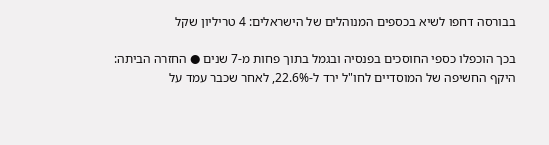בבורסה דחפו לשיא בכספים המנוהלים של הישראלים: 4 טריליון שקל

בכך הוכפלו כספי החוסכים בפנסיה ובגמל בתוך פחות מ-7 שנים ● החזרה הביתה: היקף החשיפה של המוסדיים לחו"ל ירד ל-22.6%, לאחר שכבר עמד על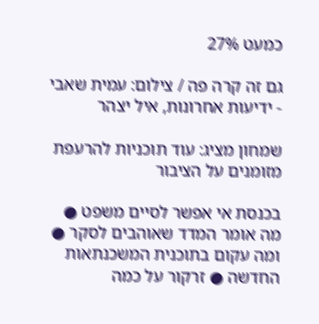כמעט 27%

גם זה קרה פה / צילום: עמית שאבי - ידיעות אחרונות, איל יצהר

שמחון מציג: עוד תוכניות להרעפת מזומנים על הציבור

בכנסת אי אפשר לסיים משפט ● מה אומר המדד שאוהבים לסקר ● ומה עקום בתוכנית המשכנתאות החדשה ● זרקור על כמה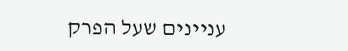עניינים שעל הפרק